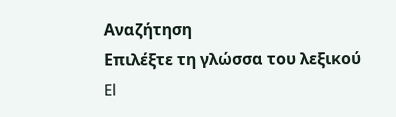Αναζήτηση
Επιλέξτε τη γλώσσα του λεξικού
El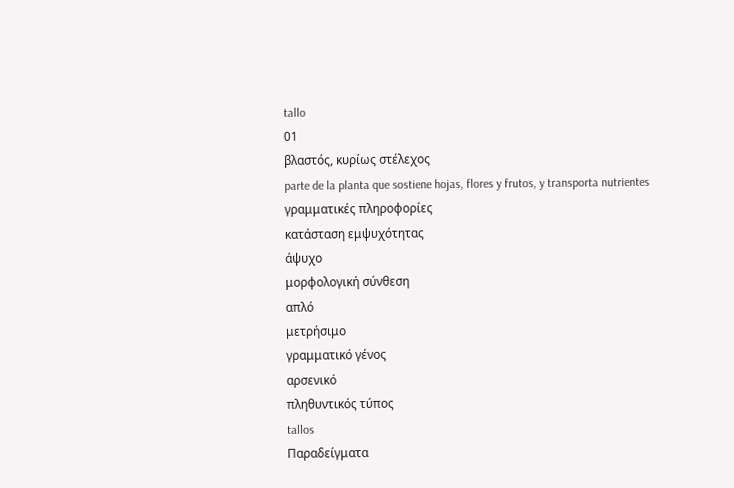tallo
01
βλαστός, κυρίως στέλεχος
parte de la planta que sostiene hojas, flores y frutos, y transporta nutrientes
γραμματικές πληροφορίες
κατάσταση εμψυχότητας
άψυχο
μορφολογική σύνθεση
απλό
μετρήσιμο
γραμματικό γένος
αρσενικό
πληθυντικός τύπος
tallos
Παραδείγματα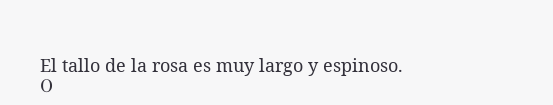El tallo de la rosa es muy largo y espinoso.
Ο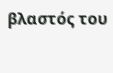βλαστός του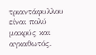τριαντάφυλλου είναι πολύ μακρύς και αγκαθωτός.